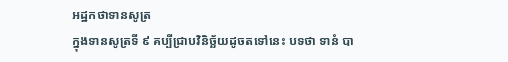អដ្ឋកថាទានសូត្រ
ក្នុងទានសូត្រទី ៩ គប្បីជ្រាបវិនិច្ឆ័យដូចតទៅនេះ បទថា ទានំ បា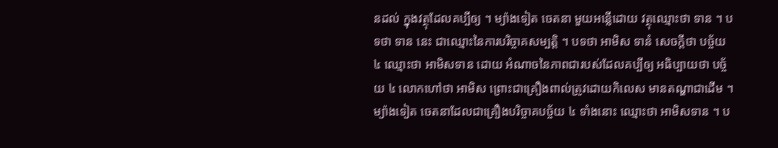នដល់ ក្នុងវត្ថុដែលគប្បីឲ្យ ។ ម្យ៉ាងទៀត ចេតនា មួយអន្លើដោយ វត្ថុឈ្មោះថា ទាន ។ បទថា ទាន នេះ ជាឈ្មោះនៃការបរិច្ចាគសម្បត្តិ ។ បទថា អាមិស ទានំ សេចក្តីថា បច្ច័យ ៤ ឈ្មោះថា អាមិសទាន ដោយ អំណាចនៃភាពជារបស់ដែលគប្បីឲ្យ អធិប្បាយថា បច្ច័យ ៤ លោកហៅថា អាមិស ព្រោះជាគ្រឿងពាល់ត្រូវដោយកិលេស មានតណ្ហាជាដើម ។ ម្យ៉ាងទៀត ចេតនាដែលជាគ្រឿងបរិច្ចាគបច្ច័យ ៤ ទាំងនោះ ឈ្មោះថា អាមិសទាន ។ ប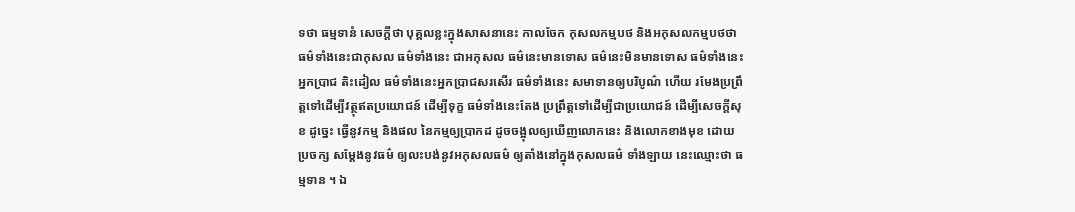ទថា ធម្មទានំ សេចក្តីថា បុគ្គលខ្លះក្នុងសាសនានេះ កាលចែក កុសលកម្មបថ និងអកុសលកម្មបថថា ធម៌ទាំងនេះជាកុសល ធម៌ទាំងនេះ ជាអកុសល ធម៌នេះមានទោស ធម៌នេះមិនមានទោស ធម៌ទាំងនេះអ្នកប្រាជ តិះដៀល ធម៌ទាំងនេះអ្នកប្រាជសរសើរ ធម៌ទាំងនេះ សមាទានឲ្យបរិបូណ៌ ហើយ រមែងប្រព្រឹត្តទៅដើម្បីវត្ថុឥតប្រយោជន៍ ដើម្បីទុក្ខ ធម៌ទាំងនេះតែង ប្រព្រឹត្តទៅដើម្បីជាប្រយោជន៍ ដើម្បីសេចក្តីសុខ ដូច្នេះ ធ្វើនូវកម្ម និងផល នៃកម្មឲ្យប្រាកដ ដូចចង្អុលឲ្យឃើញលោកនេះ និងលោកខាងមុខ ដោយ ប្រចក្ស សម្តែងនូវធម៌ ឲ្យលះបង់នូវអកុសលធម៌ ឲ្យតាំងនៅក្នុងកុសលធម៌ ទាំងឡាយ នេះឈ្មោះថា ធម្មទាន ។ ឯ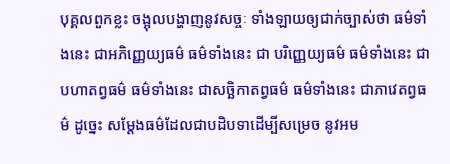បុគ្គលពួកខ្លះ ចង្អុលបង្ហាញនូវសច្ចៈ ទាំងឡាយឲ្យជាក់ច្បាស់ថា ធម៌ទាំងនេះ ជាអភិញ្ញេយ្យធម៌ ធម៌ទាំងនេះ ជា បរិញ្ញេយ្យធម៌ ធម៌ទាំងនេះ ជាបហាតព្វធម៌ ធម៌ទាំងនេះ ជាសច្ឆិកាតព្វធម៌ ធម៌ទាំងនេះ ជាភាវេតព្វធម៌ ដូច្នេះ សម្តែងធម៌ដែលជាបដិបទាដើម្បីសម្រេច នូវអម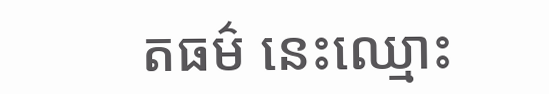តធម៌ នេះឈ្មោះ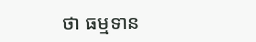ថា ធម្មទាន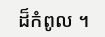ដ៏កំពូល ។